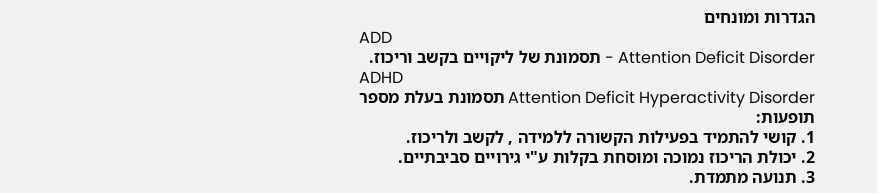הגדרות ומונחים
ADD
Attention Deficit Disorder - תסמונת של ליקויים בקשב וריכוז.
ADHD
Attention Deficit Hyperactivity Disorder תסמונת בעלת מספר תופעות:
1. קושי להתמיד בפעילות הקשורה ללמידה , לקשב ולריכוז.
2. יכולת הריכוז נמוכה ומוסחת בקלות ע"י גירויים סביבתיים.
3. תנועה מתמדת.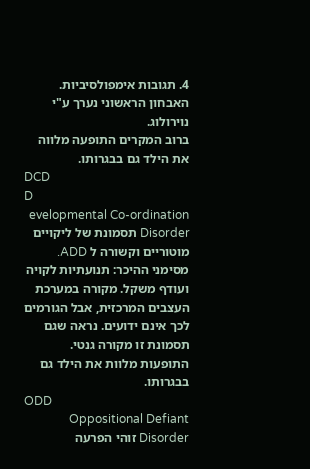4. תגובות אימפולסיביות.
האבחון הראשוני נערך ע"י נוירולוג.
ברוב המקרים התופעה מלווה את הילד גם בבגרותו.
DCD
D
evelopmental Co-ordination Disorder תסמונת של ליקויים מוטוריים וקשורה ל ADD. מסימני ההיכר: תנועתיות לקויה ועודף משקל. מקורה במערכת העצבים המרכזית, אבל הגורמים לכך אינם ידועים. נראה שגם תסמונת זו מקורה גנטי. התופעות מלוות את הילד גם בבגרותו.
ODD
Oppositional Defiant Disorder זוהי הפרעה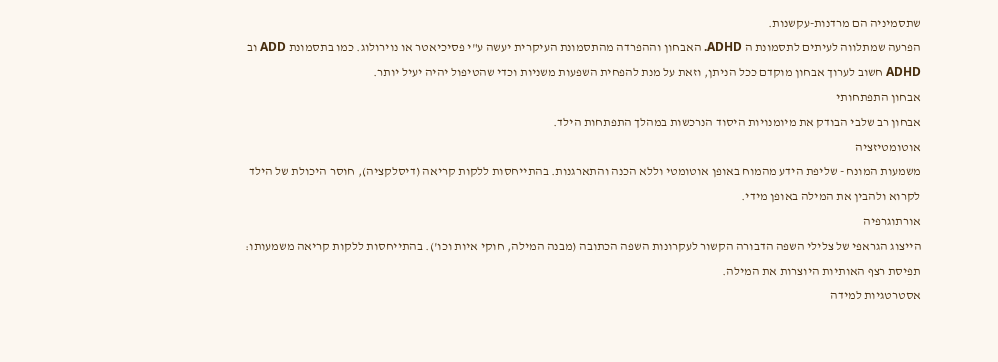שתסמיניה הם מרדנות-עקשנות.
הפרעה שמתלווה לעיתים לתסמונת ה ADHD. האבחון וההפרדה מהתסמונת העיקרית יעשה ע"י פסיכיאטר או נוירולוג. כמו בתסמונת ADD וב ADHD חשוב לערוך אבחון מוקדם ככל הניתן, וזאת על מנת להפחית השפעות משניות וכדי שהטיפול יהיה יעיל יותר.
אבחון התפתחותי
אבחון רב שלבי הבודק את מיומנויות היסוד הנרכשות במהלך התפתחות הילד.
אוטומטיזציה
משמעות המונח - שליפת הידע מהמוח באופן אוטומטי וללא הכנה והתארגנות. בהתייחסות ללקות קריאה (דיסלקציה), חוסר היכולת של הילד לקרוא ולהבין את המילה באופן מידי.
אורתוגרפיה
הייצוג הגראפי של צלילי השפה הדבורה הקשור לעקרונות השפה הכתובה (מבנה המילה, חוקי איות וכו'). בהתייחסות ללקות קריאה משמעותו: תפיסת רצף האותיות היוצרות את המילה.
אסטרטגיות למידה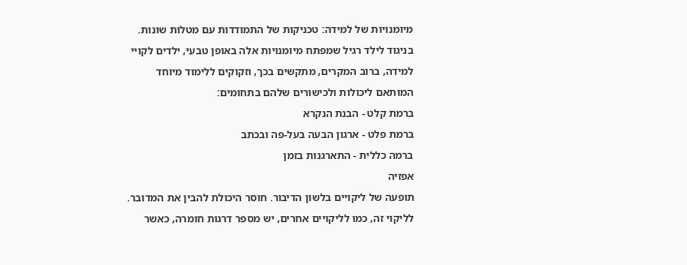מיומנויות של למידה: טכניקות של התמודדות עם מטלות שונות. בניגוד לילד רגיל שמפתח מיומנויות אלה באופן טבעי, ילדים לקויי למידה, ברוב המקרים, מתקשים בכך, וזקוקים ללימוד מיוחד המותאם ליכולות ולכישורים שלהם בתחומים:
ברמת קלט - הבנת הנקרא
ברמת פלט - ארגון הבעה בעל-פה ובכתב
ברמה כללית - התארגנות בזמן
אפזיה
תופעה של ליקויים בלשון הדיבור. חוסר היכולת להבין את המדובר. לליקוי זה, כמו לליקויים אחרים, יש מספר דרגות חומרה, כאשר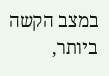במצב הקשה ביותר,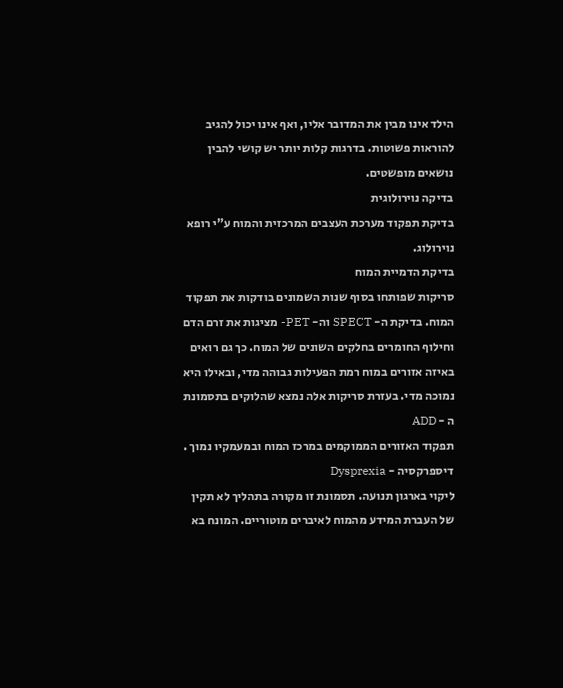הילד אינו מבין את המדובר אליו, ואף אינו יכול להגיב להוראות פשוטות. בדרגות קלות יותר יש קושי להבין נושאים מופשטים.
בדיקה נוירולוגית
בדיקת תפקוד מערכת העצבים המרכזית והמוח ע"י רופא נוירולוג.
בדיקת הדמיית המוח
סריקות שפותחו בסוף שנות השמונים בודקות את תפקוד המוח. בדיקת ה- SPECT וה- PET- מציגות את זרם הדם וחילוף החומרים בחלקים השונים של המוח. כך גם רואים באיזה אזורים במוח רמת הפעילות גבוהה מדי, ובאילו היא נמוכה מדי. בעזרת סריקות אלה נמצא שהלוקים בתסמונת ה - ADD
תפקוד האזורים הממוקמים במרכז המוח ובמעמקיו נמוך .
דיספרקסיה - Dysprexia
ליקוי בארגון תנועה. תסמונת זו מקורה בתהליך לא תקין של העברת המידע מהמוח לאיברים מוטוריים. המונח בא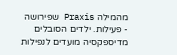מהמילה Praxis שפירושה - פעילות. ילדים הסובלים מדיספקסיה מועדים לנפילות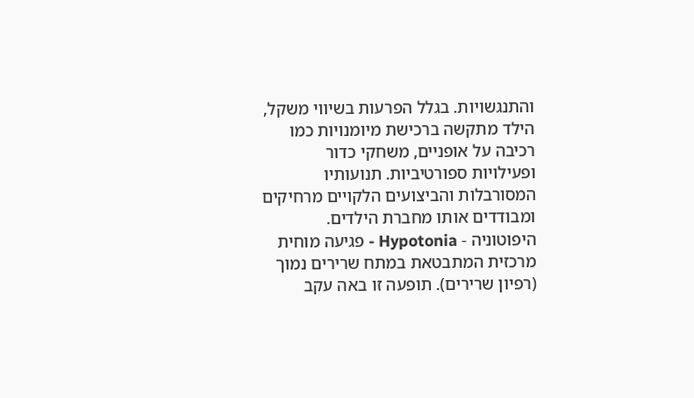והתנגשויות. בגלל הפרעות בשיווי משקל, הילד מתקשה ברכישת מיומנויות כמו רכיבה על אופניים, משחקי כדור ופעילויות ספורטיביות. תנועותיו המסורבלות והביצועים הלקויים מרחיקים ומבודדים אותו מחברת הילדים.
היפוטוניה - Hypotonia - פגיעה מוחית מרכזית המתבטאת במתח שרירים נמוך (רפיון שרירים). תופעה זו באה עקב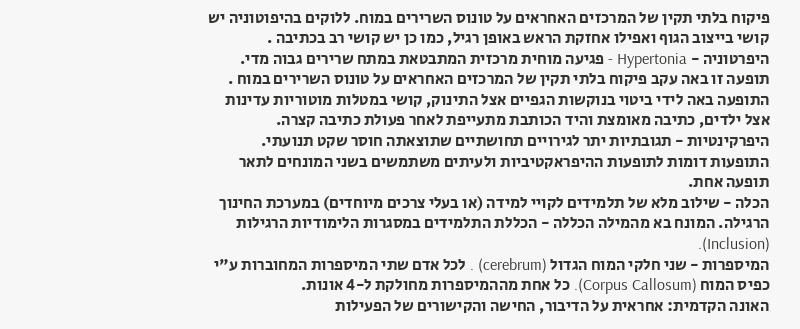פיקוח בלתי תקין של המרכזים האחראים על טונוס השרירים במוח. ללוקים בהיפוטוניה יש קושי בייצוב הגוף ואפילו אחזקת הראש באופן רגיל, כמו כן יש קושי רב בכתיבה .
היפרטוניה - Hypertonia - פגיעה מוחית מרכזית המתבטאת במתח שרירים גבוה מדי. תופעה זו באה עקב פיקוח בלתי תקין של המרכזים האחראים על טונוס השרירים במוח . התופעה באה לידי ביטוי בנוקשות הגפיים אצל התינוק, קושי במטלות מוטוריות עדינות אצל ילדים, כתיבה מאומצת והיד הכותבת מתעייפת לאחר פעולת כתיבה קצרה.
היפרקינטיות - תגובתיות יתר לגירויים תחושתיים שתוצאתה חוסר שקט תנועתי. התופעות דומות לתופעות ההיפראקטיביות ולעיתים משתמשים בשני המונחים לתאר תופעה אחת.
הכלה - שילוב מלא של תלמידים לקויי למידה (או בעלי צרכים מיוחדים) במערכת החינוך הרגילה. המונח בא מהמילה הכללה - הכללת התלמידים במסגרות הלימודיות הרגילות (Inclusion).
המיספרות - שני חלקי המוח הגדול (cerebrum) . לכל אדם שתי המיספרות המחוברות ע"י כפיס המוח (Corpus Callosum). כל אחת מההמיספרות מחולקת ל-4 אונות.
האונה הקדמית: אחראית על הדיבור, החישה והקישורים של הפעילות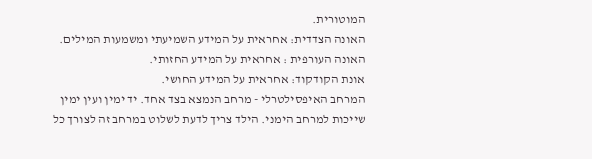המוטורית.
האונה הצדדית: אחראית על המידע השמיעתי ומשמעות המילים.
האונה העורפית : אחראית על המידע החזותי.
אונת הקודקוד: אחראית על המידע החושי.
המרחב האיפסילטרלי - מרחב הנמצא בצד אחד. יד ימין ועין ימין שייכות למרחב הימני. הילד צריך לדעת לשלוט במרחב זה לצורך כל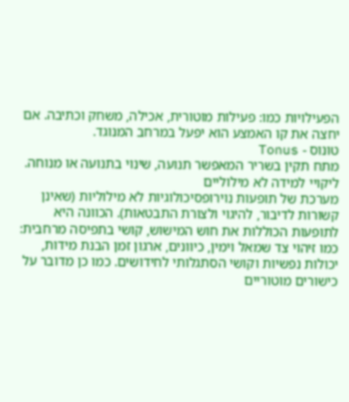הפעילויות כמו: פעילות מוטורית, אכילה, משחק וכתיבה. אם יחצה את קו האמצע הוא יפעל במרחב המנוגד.
טונוס - Tonus
מתח תקין בשריר המאפשר תנועה, שינוי בתנועה או מנוחה.
ליקויי למידה לא מילוליים
מערכת של תופעות נוירופסיכולוגיות לא מילוליות (שאינן קשורות לדיבור, להיגוי ולצורת התבטאות). הכוונה היא לתופעות הכוללות את חוש המישוש, קושי בתפיסה מרחבית: כמו זיהוי צד שמאל וימין, כיוונים, ארגון זמן הבנת מידות, יכולות נפשיות וקושי הסתגלותי לחידושים. כמו כן מדובר על כישורים מוטוריים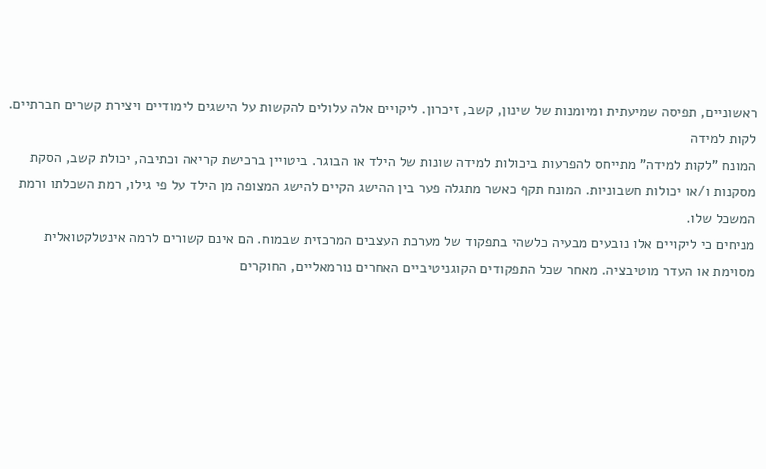ראשוניים, תפיסה שמיעתית ומיומנות של שינון, קשב, זיכרון. ליקויים אלה עלולים להקשות על הישגים לימודיים ויצירת קשרים חברתיים.
לקות למידה
המונח "לקות למידה" מתייחס להפרעות ביכולות למידה שונות של הילד או הבוגר. ביטויין ברכישת קריאה וכתיבה, יכולת קשב, הסקת מסקנות ו/או יכולות חשבוניות. המונח תקף כאשר מתגלה פער בין ההישג הקיים להישג המצופה מן הילד על פי גילו, רמת השכלתו ורמת המשכל שלו.
מניחים כי ליקויים אלו נובעים מבעיה כלשהי בתפקוד של מערכת העצבים המרכזית שבמוח. הם אינם קשורים לרמה אינטלקטואלית מסוימת או העדר מוטיבציה. מאחר שכל התפקודים הקוגניטיביים האחרים נורמאליים, החוקרים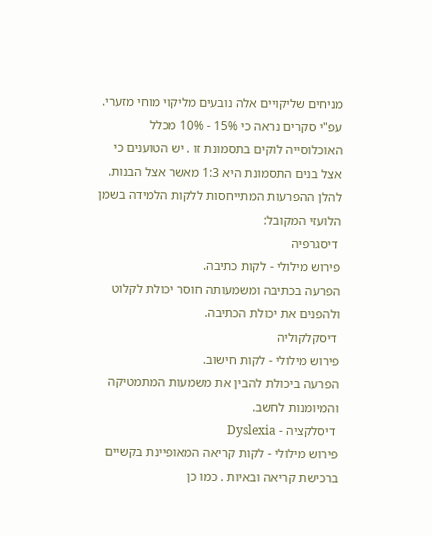מניחים שליקויים אלה נובעים מליקוי מוחי מזערי. עפ"י סקרים נראה כי 15% - 10% מכלל האוכלוסייה לוקים בתסמונת זו . יש הטוענים כי אצל בנים התסמונת היא 1:3 מאשר אצל הבנות.
להלן ההפרעות המתייחסות ללקות הלמידה בשמן הלועזי המקובל:
 דיסגרפיה
פירוש מילולי - לקות כתיבה.
הפרעה בכתיבה ומשמעותה חוסר יכולת לקלוט ולהפנים את יכולת הכתיבה.
 דיסקלקוליה
פירוש מילולי - לקות חישוב.
הפרעה ביכולת להבין את משמעות המתמטיקה והמיומנות לחשב.
 דיסלקציה - Dyslexia
פירוש מילולי - לקות קריאה המאופיינת בקשיים ברכישת קריאה ובאיות . כמו כן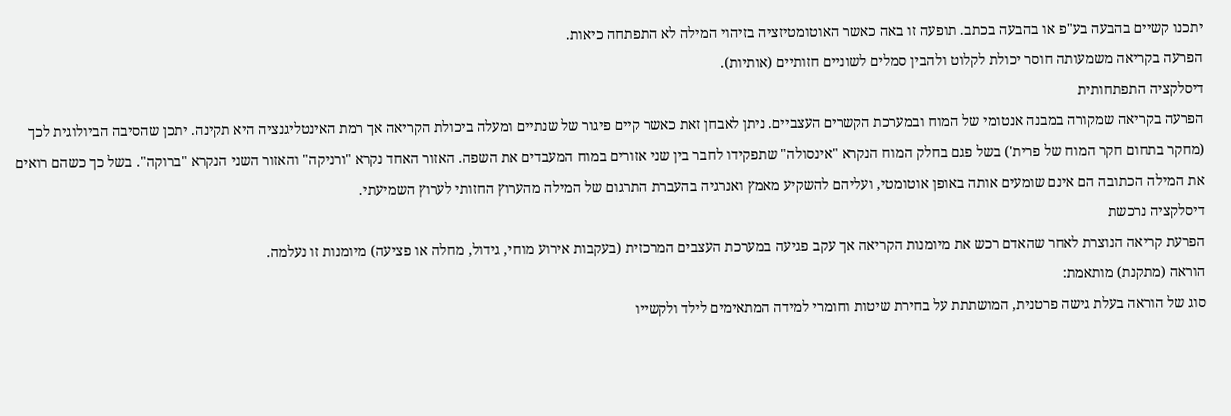יתכנו קשיים בהבעה בע"פ או בהבעה בכתב. תופעה זו באה כאשר האוטומטיזציה בזיהוי המילה לא התפתחה כיאות.
הפרעה בקריאה משמעותה חוסר יכולת לקלוט ולהבין סמלים לשוניים חזותיים (אותיות).
דיסלקציה התפתחותית
הפרעה בקריאה שמקורה במבנה אנטומי של המוח ובמערכת הקשרים העצביים. ניתן לאבחן זאת כאשר קיים פיגור של שנתיים ומעלה ביכולת הקריאה אך רמת האינטליגנציה היא תקינה. יתכן שהסיבה הביולוגית לכך (מחקר בתחום חקר המוח של פרית') בשל פגם בחלק המוח הנקרא "אינסולה" שתפקידו לחבר בין שני אזורים במוח המעבדים את השפה. האזור האחד נקרא "ורניקה" והאזור השני הנקרא "ברוקה". בשל כך כשהם רואים את המילה הכתובה הם אינם שומעים אותה באופן אוטומטי, ועליהם להשקיע מאמץ ואנרגיה בהעברת התרגום של המילה מהערוץ החזותי לערוץ השמיעתי.
דיסלקציה נרכשת
הפרעת קריאה הנוצרת לאחר שהאדם רכש את מיומנות הקריאה אך עקב פגיעה במערכת העצבים המרכזית (בעקבות אירוע מוחי, גידול, מחלה או פציעה) מיומנות זו נעלמה.
הוראה (מתקנת) מותאמת:
סוג של הוראה בעלת גישה פרטנית, המושתתת על בחירת שיטות וחומרי למידה המתאימים לילד ולקשייו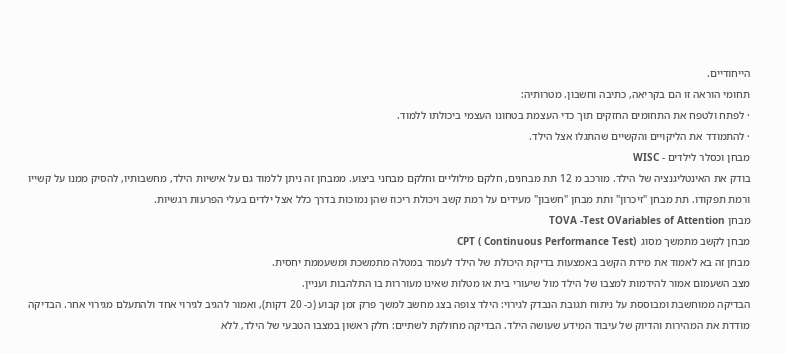הייחודיים.
תחומי הוראה זו הם בקריאה, כתיבה וחשבון. מטרותיה:
· לפתח ולטפח את התחומים החזקים תוך כדי העצמת בטחונו העצמי ביכולתו ללמוד.
· להתמודד את הליקויים והקשיים שהתגלו אצל הילד.
מבחן וכסלר לילדים - WISC
בודק את האינטליגנציה של הילד. מורכב מ 12 תת מבחנים, חלקם מילוליים וחלקם מבחני ביצוע. ממבחן זה ניתן ללמוד גם על אישיות הילד, מחשבותיו, להסיק ממנו על קשייו ורמת תפקודו. תת מבחן "זיכרון" ותת מבחן "חשבון" מעידים על רמת קשב ויכולת ריכוז שהן נמוכות בדרך כלל אצל ילדים בעלי הפרעות רגשיות.
מבחן TOVA -Test OVariables of Attention
מבחן לקשב מתמשך מסוג  (CPT ( Continuous Performance Test
מבחן זה בא לאמוד את מידת הקשב באמצעות בדיקת היכולת של הילד לעמוד במטלה מתמשכת ומשעממת יחסית.
מצב השעמום אמור להידמות למצבו של הילד מול שיעורי בית או מטלות שאינו מעוררות בו התלהבות ועניין.
הבדיקה ממוחשבת ומבוססת על ניתוח תגובת הנבדק לגירוי: הילד צופה בצג מחשב למשך פרק זמן קבוע (כ- 20 דקות), ואמור להגיב לגירוי אחד ולהתעלם מגירוי אחר. הבדיקה מודדת את המהירות והדיוק של עיבוד המידע שעושה הילד. הבדיקה מחולקת לשתיים: חלק ראשון במצבו הטבעי של הילד, ללא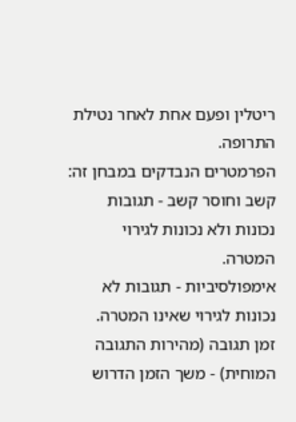ריטלין ופעם אחת לאחר נטילת התרופה.
הפרמטרים הנבדקים במבחן זה:
קשב וחוסר קשב - תגובות נכונות ולא נכונות לגירוי המטרה.
אימפולסיביות - תגובות לא נכונות לגירוי שאינו המטרה.
זמן תגובה (מהירות התגובה המוחית) - משך הזמן הדרוש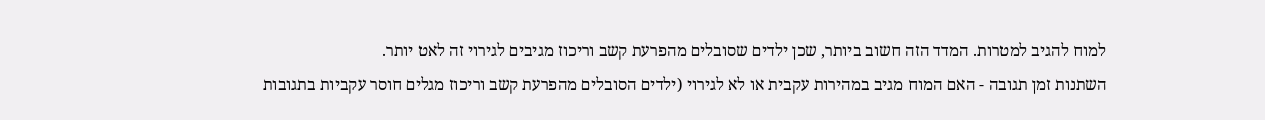למוח להגיב למטרות. המדד הזה חשוב ביותר, שכן ילדים שסובלים מהפרעת קשב וריכוז מגיבים לגירוי זה לאט יותר.
השתנות זמן תגובה - האם המוח מגיב במהירות עקבית או לא לגירוי (ילדים הסובלים מהפרעת קשב וריכוז מגלים חוסר עקביות בתגובות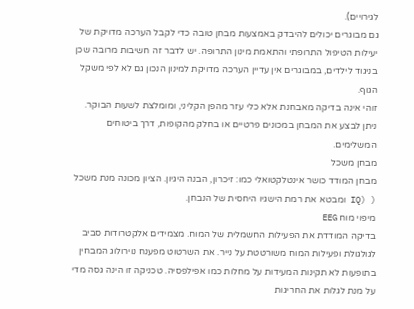לגירויים).
גם מבוגרים יכולים להיבדק באמצעות מבחן טובה כדי לקבל הערכה מדויקת של יעילות הטיפול התרופתי והתאמת מינון התרופה. יש לדבר זה חשיבות מרובה שכן בניגוד לילדים, במבוגרים אין עדיין הערכה מדויקת למינון הנכון גם לא לפי משקל הגוף.
זוהי אינה בדיקה מאבחנת אלא כלי עזר מהפן הקליני, ומומלצת לשעות הבוקר.
ניתן לבצע את המבחן במכונים פרטיים או בחלק מהקופות, דרך ביטוחים המשלימים.
מבחן משכל
מבחן המודד כושר אינטלקטואלי כמו: זיכרון, הבנה היגיון. הציון מכונה מנת משכל ( (IQ ומבטא את רמת הישגיו היחסית של הנבחן.
מיפוי מוח EEG
בדיקה המודדת את הפעילות החשמלית של המוח. מצמידים אלקטרודות סביב לגולגולת ופעילות המוח משורטטת על נייר. את השרטוט מפענח נוירולוג המבחין בתופעות לא תקינות המעידות על מחלות כמו אפילפסיה. טכניקה זו הינה גסה מדי על מנת לגלות את החריגות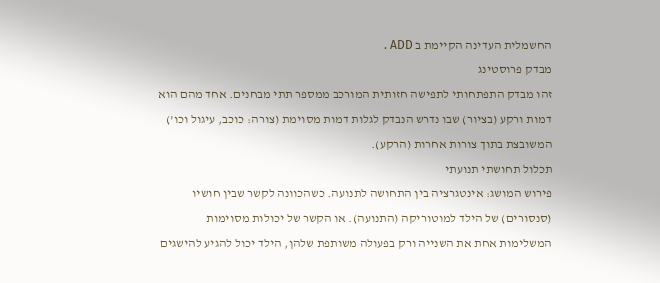החשמלית העדינה הקיימת ב ADD .
מבדק פרוסטינג
זהו מבדק התפתחותי לתפישה חזותית המורכב ממספר תתי מבחנים. אחד מהם הוא דמות ורקע (בציור) שבו נדרש הנבדק לגלות דמות מסוימת (צורה: כוכב, עיגול וכו') המשובצת בתוך צורות אחרות (הרקע).
תכלול תחושתי תנועתי
פירוש המושג: אינטגרציה בין התחושה לתנועה. כשהכוונה לקשר שבין חושיו (סנסורים) של הילד למוטוריקה (התנועה). או הקשר של יכולות מסוימות המשלימות אחת את השנייה ורק בפעולה משותפת שלהן, הילד יכול להגיע להישגים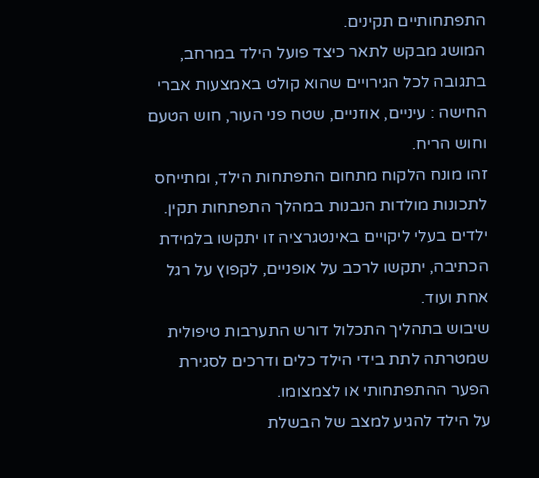התפתחותיים תקינים.
המושג מבקש לתאר כיצד פועל הילד במרחב, בתגובה לכל הגירויים שהוא קולט באמצעות אברי החישה : עיניים, אוזניים, שטח פני העור, חוש הטעם וחוש הריח.
זהו מונח הלקוח מתחום התפתחות הילד, ומתייחס לתכונות מולדות הנבנות במהלך התפתחות תקין.
ילדים בעלי ליקויים באינטגרציה זו יתקשו בלמידת הכתיבה, יתקשו לרכב על אופניים, לקפוץ על רגל אחת ועוד.
שיבוש בתהליך התכלול דורש התערבות טיפולית שמטרתה לתת בידי הילד כלים ודרכים לסגירת הפער ההתפתחותי או לצמצומו.
על הילד להגיע למצב של הבשלת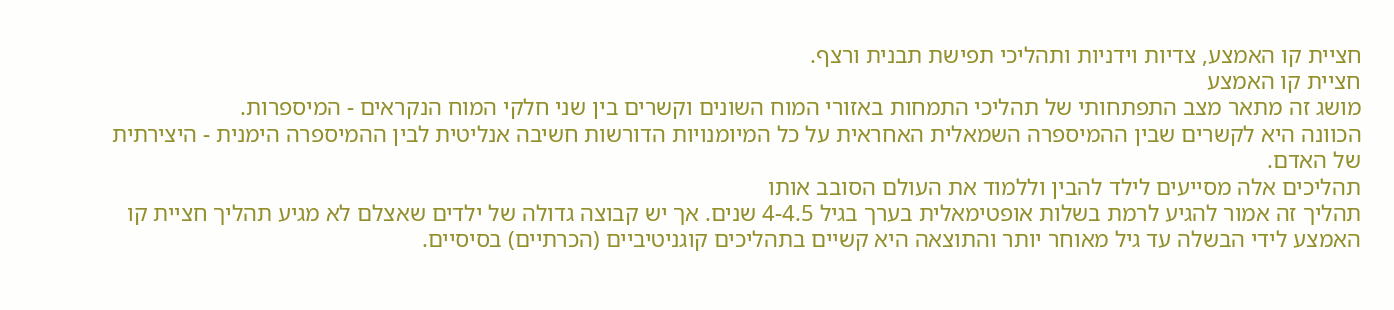חציית קו האמצע, צדיות וידניות ותהליכי תפישת תבנית ורצף.
חציית קו האמצע
מושג זה מתאר מצב התפתחותי של תהליכי התמחות באזורי המוח השונים וקשרים בין שני חלקי המוח הנקראים - המיספרות.
הכוונה היא לקשרים שבין ההמיספרה השמאלית האחראית על כל המיומנויות הדורשות חשיבה אנליטית לבין ההמיספרה הימנית - היצירתית של האדם.
תהליכים אלה מסייעים לילד להבין וללמוד את העולם הסובב אותו
תהליך זה אמור להגיע לרמת בשלות אופטימאלית בערך בגיל 4-4.5 שנים. אך יש קבוצה גדולה של ילדים שאצלם לא מגיע תהליך חציית קו האמצע לידי הבשלה עד גיל מאוחר יותר והתוצאה היא קשיים בתהליכים קוגניטיביים (הכרתיים) בסיסיים.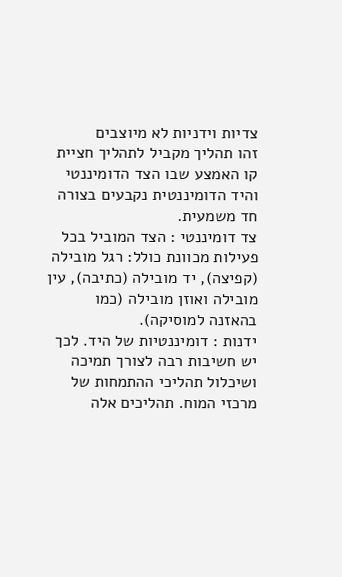צדיות וידניות לא מיוצבים
זהו תהליך מקביל לתהליך חציית קו האמצע שבו הצד הדומיננטי והיד הדומיננטית נקבעים בצורה חד משמעית.
צד דומיננטי : הצד המוביל בכל פעילות מכוונת כולל: רגל מובילה (קפיצה), יד מובילה (כתיבה), עין מובילה ואוזן מובילה (כמו בהאזנה למוסיקה).
ידנות : דומיננטיות של היד. לכך יש חשיבות רבה לצורך תמיכה ושיכלול תהליכי ההתמחות של מרכזי המוח. תהליכים אלה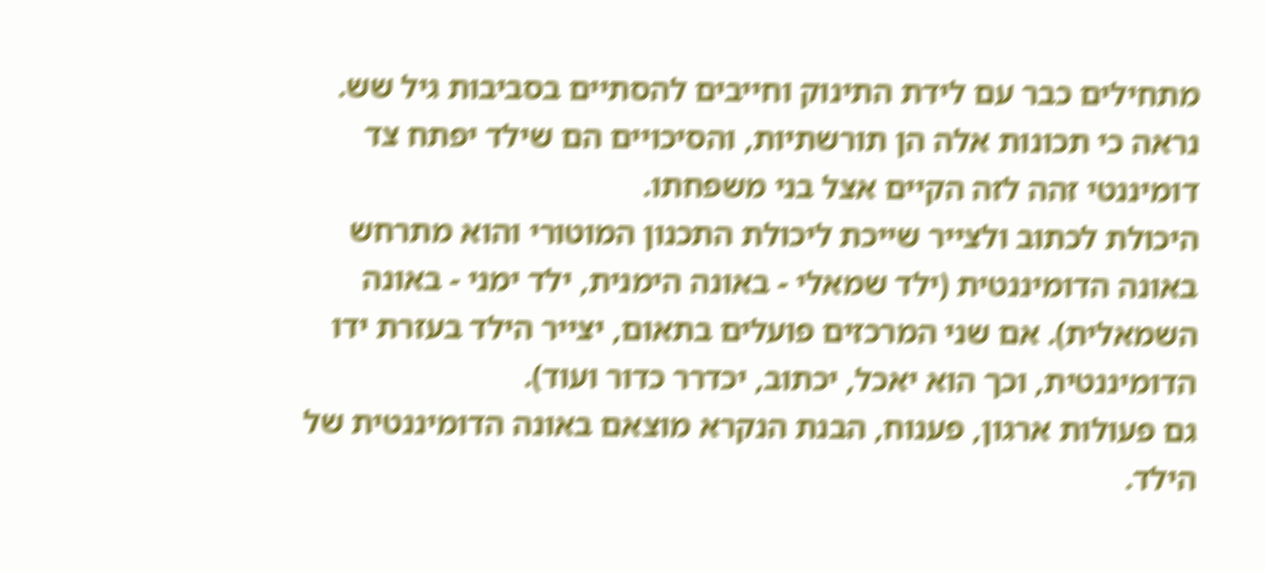מתחילים כבר עם לידת התינוק וחייבים להסתיים בסביבות גיל שש.
נראה כי תכונות אלה הן תורשתיות, והסיכויים הם שילד יפתח צד דומיננטי זהה לזה הקיים אצל בני משפחתו.
היכולת לכתוב ולצייר שייכת ליכולת התכנון המוטורי והוא מתרחש באונה הדומיננטית (ילד שמאלי - באונה הימנית, ילד ימני - באונה השמאלית). אם שני המרכזים פועלים בתאום, יצייר הילד בעזרת ידו הדומיננטית, וכך הוא יאכל, יכתוב, יכדרר כדור ועוד).
גם פעולות ארגון, פענוח, הבנת הנקרא מוצאם באונה הדומיננטית של הילד.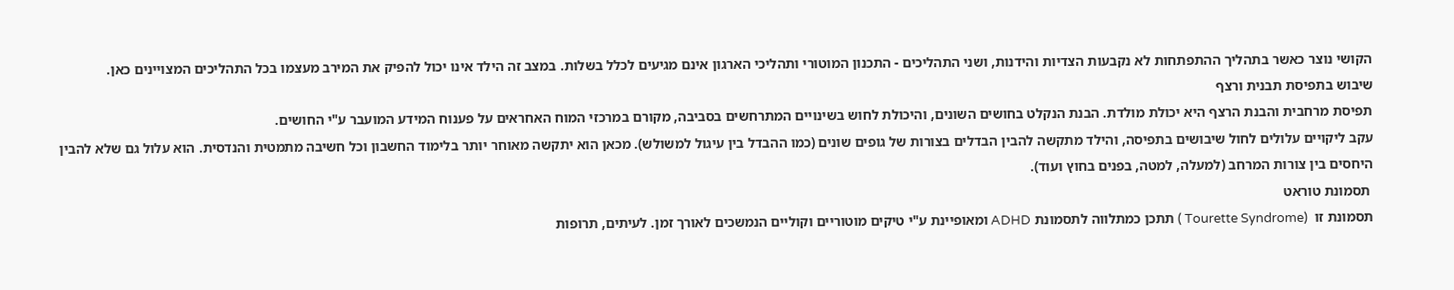הקושי נוצר כאשר בתהליך ההתפתחות לא נקבעות הצדיות והידנות, ושני התהליכים - התכנון המוטורי ותהליכי הארגון אינם מגיעים לכלל בשלות. במצב זה הילד אינו יכול להפיק את המירב מעצמו בכל התהליכים המצויינים כאן.
שיבוש בתפיסת תבנית ורצף
תפיסת מרחבית והבנת הרצף היא יכולת מולדת. הבנת הנקלט בחושים השונים, והיכולת לחוש בשינויים המתרחשים בסביבה, מקורם במרכזי המוח האחראים על פענוח המידע המועבר ע"י החושים.
עקב ליקויים עלולים לחול שיבושים בתפיסה, והילד מתקשה להבין הבדלים בצורות של גופים שונים (כמו ההבדל בין עיגול למשולש). מכאן הוא יתקשה מאוחר יותר בלימוד החשבון וכל חשיבה מתמטית והנדסית. הוא עלול גם שלא להבין היחסים בין צורות המרחב (למעלה, למטה, בפנים בחוץ ועוד).
 תסמונת טוראט
תסמונת זו  (Tourette Syndrome ) תתכן כמתלווה לתסמונת ADHD ומאופיינת ע"י טיקים מוטוריים וקוליים הנמשכים לאורך זמן. לעיתים, תרופות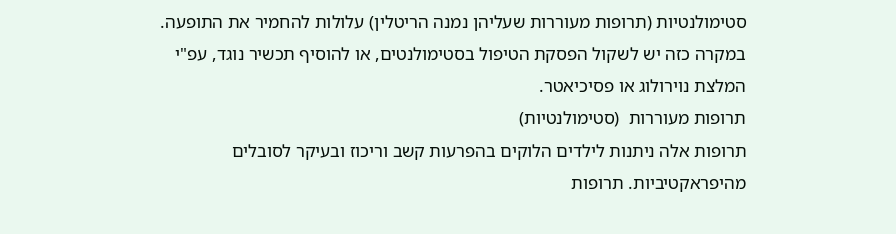סטימולנטיות (תרופות מעוררות שעליהן נמנה הריטלין) עלולות להחמיר את התופעה. במקרה כזה יש לשקול הפסקת הטיפול בסטימולנטים, או להוסיף תכשיר נוגד, עפ"י המלצת נוירולוג או פסיכיאטר.
תרופות מעוררות  (סטימולנטיות)
תרופות אלה ניתנות לילדים הלוקים בהפרעות קשב וריכוז ובעיקר לסובלים מהיפראקטיביות. תרופות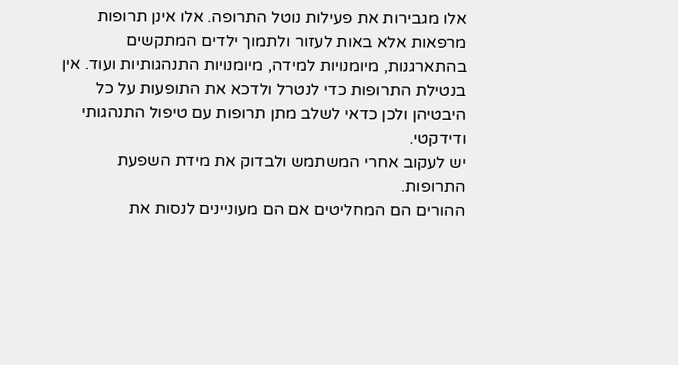אלו מגבירות את פעילות נוטל התרופה. אלו אינן תרופות מרפאות אלא באות לעזור ולתמוך ילדים המתקשים
בהתארגנות, מיומנויות למידה, מיומנויות התנהגותיות ועוד. אין בנטילת התרופות כדי לנטרל ולדכא את התופעות על כל היבטיהן ולכן כדאי לשלב מתן תרופות עם טיפול התנהגותי ודידקטי.
יש לעקוב אחרי המשתמש ולבדוק את מידת השפעת התרופות.
ההורים הם המחליטים אם הם מעוניינים לנסות את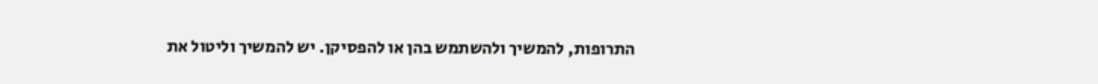התרופות, להמשיך ולהשתמש בהן או להפסיקן. יש להמשיך וליטול את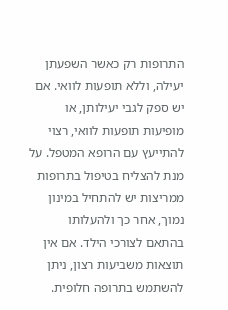התרופות רק כאשר השפעתן יעילה, וללא תופעות לוואי. אם יש ספק לגבי יעילותן, או מופיעות תופעות לוואי, רצוי להתייעץ עם הרופא המטפל. על מנת להצליח בטיפול בתרופות ממריצות יש להתחיל במינון נמוך, אחר כך ולהעלותו בהתאם לצורכי הילד. אם אין תוצאות משביעות רצון, ניתן להשתמש בתרופה חלופית.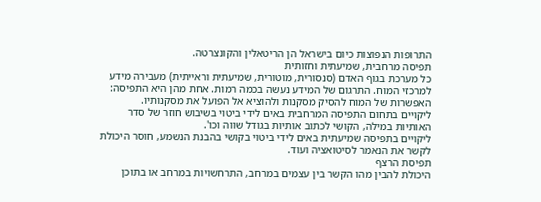התרופות הנפוצות כיום בישראל הן הריטאלין והקונצרטה.
תפיסה מרחבית, שמיעתית וחזותית
כל מערכת בגוף האדם (סנסורית, מוטורית, שמיעתית וראייתית) מעבירה מידע למרכזי המוח. התרגום של המידע נעשה בכמה רמות. אחת מהן היא התפיסה: האפשרות של המוח להסיק מסקנות ולהוציא אל הפועל את מסקנותיו.
ליקויים בתחום התפיסה המרחבית באים לידי ביטוי בשיבוש חוזר של סדר האותיות במילה, הקושי לכתוב אותיות בגודל שווה וכו'.
ליקויים בתפיסה שמיעתית באים לידי ביטוי בקושי בהבנת הנשמע, חוסר היכולת לקשר את הנאמר לסיטואציה ועוד.
תפיסת הרצף
היכולת להבין מהו הקשר בין עצמים במרחב, התרחשויות במרחב או בתוכן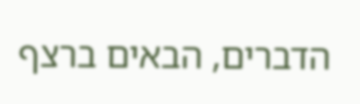הדברים, הבאים ברצף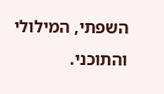השפתי, המילולי והתוכני.